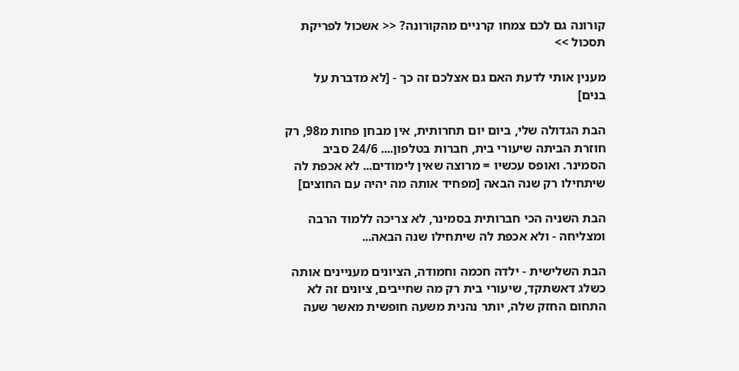קורונה גם לכם צמחו קרניים מהקורונה? << אשכול לפריקת תסכול >>

מענין אותי לדעת האם גם אצלכם זה כך - [לא מדברת על בנים]

הבת הגדולה שלי, ביום יום תחרותית, אין מבחן פחות מ98, רק חוזרת הביתה שיעורי בית, חברות בטלפון.... 24/6 סביב הסמינר. ואופס עכשיו = מרוצה שאין לימודים... לא אכפת לה שיתחילו רק שנה הבאה [מפחיד אותה מה יהיה עם החוצים]

הבת השניה הכי חברותית בסמינר, לא צריכה ללמוד הרבה ומצליחה - ולא אכפת לה שיתחילו שנה הבאה...

הבת השלישית - ילדה חכמה וחמודה, הציונים מעניינים אותה כשלג דאשתקד, שיעורי בית רק מה שחייבים, ציונים זה לא התחום החזק שלה, יותר נהנית משעה חופשית מאשר שעה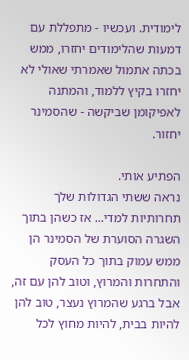לימודית. ועכשיו - מתפללת עם דמעות שהלימודים יחזרו, ממש בכתה אתמול שאמרתי שאולי לא יחזרו בקיץ ללמוד, והמתנה לאפיקומן שביקשה - שהסמינר יחזור.

הפתיע אותי.
נראה ששתי הגדולות שלך תחרותיות למדי... אז כשהן בתוך השגרה הסוערת של הסמינר הן ממש עמוק בתוך כל העסק והתחרות והמרוץ, וטוב להן עם זה, אבל ברגע שהמרוץ נעצר, טוב להן להיות בבית, להיות מחוץ לכל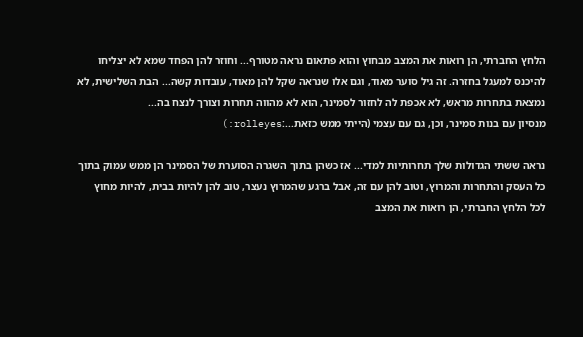הלחץ החברתי, הן רואות את המצב מבחוץ והוא פתאום נראה מטורף... וחוזר להן הפחד שמא לא יצליחו להיכנס למעגל בחזרה. זה גיל סוער מאוד, וגם אלו שנראה שקל להן מאוד, עובדות קשה... הבת השלישית, לא נמצאת בתחרות מראש, לא אכפת לה לחזור לסמינר, הוא לא מהווה תחרות וצורך לנצח בה...
מנסיון עם בנות סמינר, וכן, גם עם עצמי (הייתי ממש כזאת...:rolleyes:)

נראה ששתי הגדולות שלך תחרותיות למדי... אז כשהן בתוך השגרה הסוערת של הסמינר הן ממש עמוק בתוך כל העסק והתחרות והמרוץ, וטוב להן עם זה, אבל ברגע שהמרוץ נעצר, טוב להן להיות בבית, להיות מחוץ לכל הלחץ החברתי, הן רואות את המצב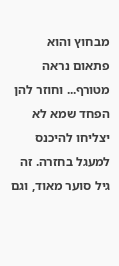מבחוץ והוא פתאום נראה מטורף... וחוזר להן הפחד שמא לא יצליחו להיכנס למעגל בחזרה. זה גיל סוער מאוד, וגם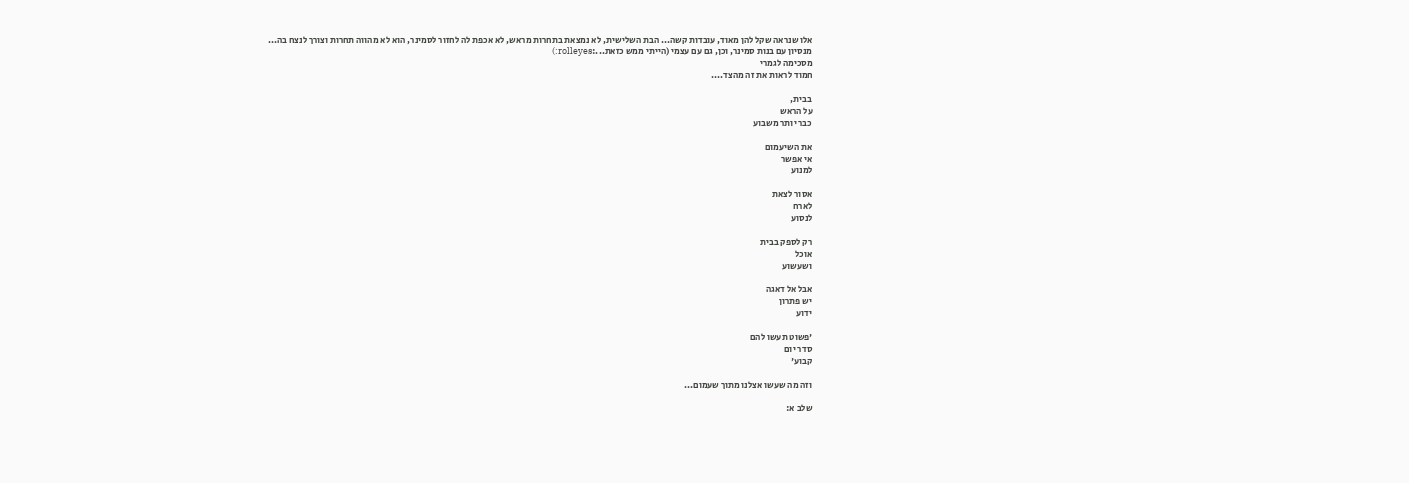אלו שנראה שקל להן מאוד, עובדות קשה... הבת השלישית, לא נמצאת בתחרות מראש, לא אכפת לה לחזור לסמינר, הוא לא מהווה תחרות וצורך לנצח בה...
מנסיון עם בנות סמינר, וכן, גם עם עצמי (הייתי ממש כזאת...:rolleyes:)
מסכימה לגמרי
חמוד לראות את זה מהצד....

בבית,
על הראש
כבר יותר משבוע

את השיעמום
אי אפשר
למנוע

אסור לצאת
לארח
לנסוע

רק לספק בבית
אוכל
ושעשוע

אבל אל דאגה
יש פתרון
ידוע

'פשוט תעשו להם
סדר יום
קבוע'

וזה מה שעשו אצלנו מתוך שעמום...

שלב א: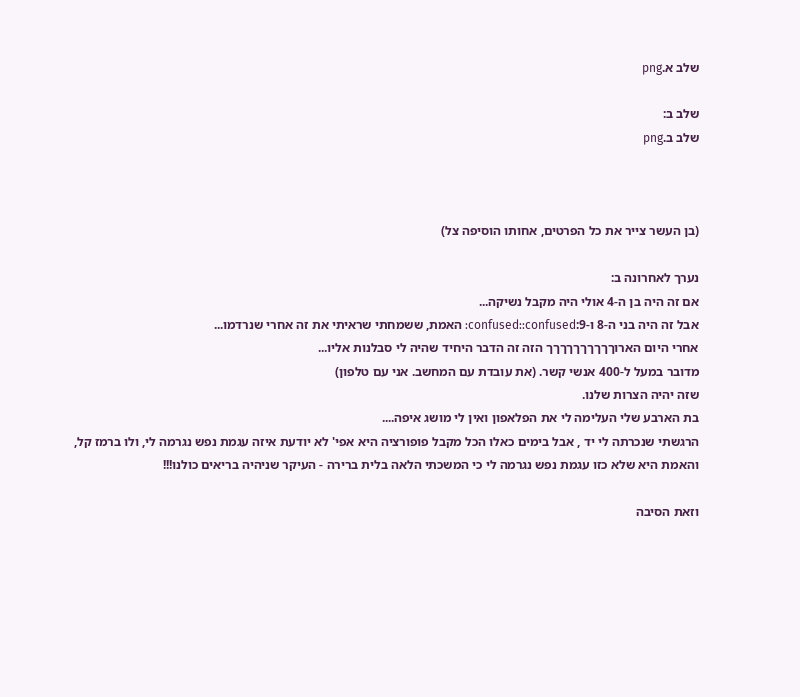שלב א.png

שלב ב:
שלב ב.png



(בן העשר צייר את כל הפרטים, אחותו הוסיפה צל)

נערך לאחרונה ב:
אם זה היה בן ה-4 אולי היה מקבל נשיקה...
אבל זה היה בני ה-8 ו-9:confused::confused: האמת, ששמחתי שראיתי את זה אחרי שנרדמו...
אחרי היום הארוךךךךךךךךךך הזה זה הדבר היחיד שהיה לי סבלנות אליו...
מדובר במעל ל-400 אנשי קשר. (את עובדת עם המחשב. אני עם טלפון)
שזה יהיה הצרות שלנו.
בת הארבע שלי העלימה לי את הפלאפון ואין לי מושג איפה....
הרגשתי שנכרתה לי יד , אבל בימים כאלו הכל מקבל פופורציה היא אפי' לא יודעת איזה עגמת נפש נגרמה לי, ולו ברמז קל,
והאמת היא שלא כזו עגמת נפש נגרמה לי כי המשכתי הלאה בלית ברירה - העיקר שניהיה בריאים כולנו!!!

וזאת הסיבה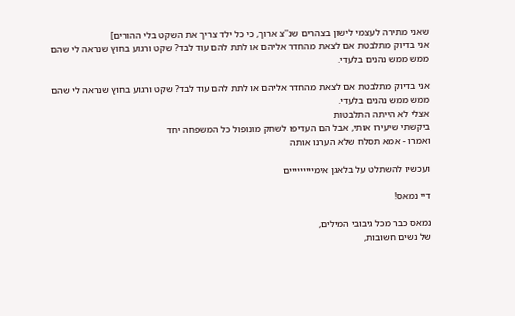שאני מתירה לעצמי לישון בצהרים שנ''צ ארוך, כי כל ילד צריך את השקט בלי ההורים]
אני בדיוק מתלבטת אם לצאת מהחדר אליהם או לתת להם עוד לבד? שקט ורגוע בחוץ שנראה לי שהם ממש ממש נהנים בלעדי.

אני בדיוק מתלבטת אם לצאת מהחדר אליהם או לתת להם עוד לבד? שקט ורגוע בחוץ שנראה לי שהם ממש ממש נהנים בלעדי.
אצלי לא הייתה התלבטות
ביקשתי שיעירו אותי, אבל הם העדיפו לשחק מונופול כל המשפחה יחד
ואמרו - אמא תסלח שלא הערנו אותה

ועכשיו להשתלט על בלאגן אימייייייייים

דיי נמאס!

נמאס כבר מכל גיבובי המילים,
של נשים חשובות,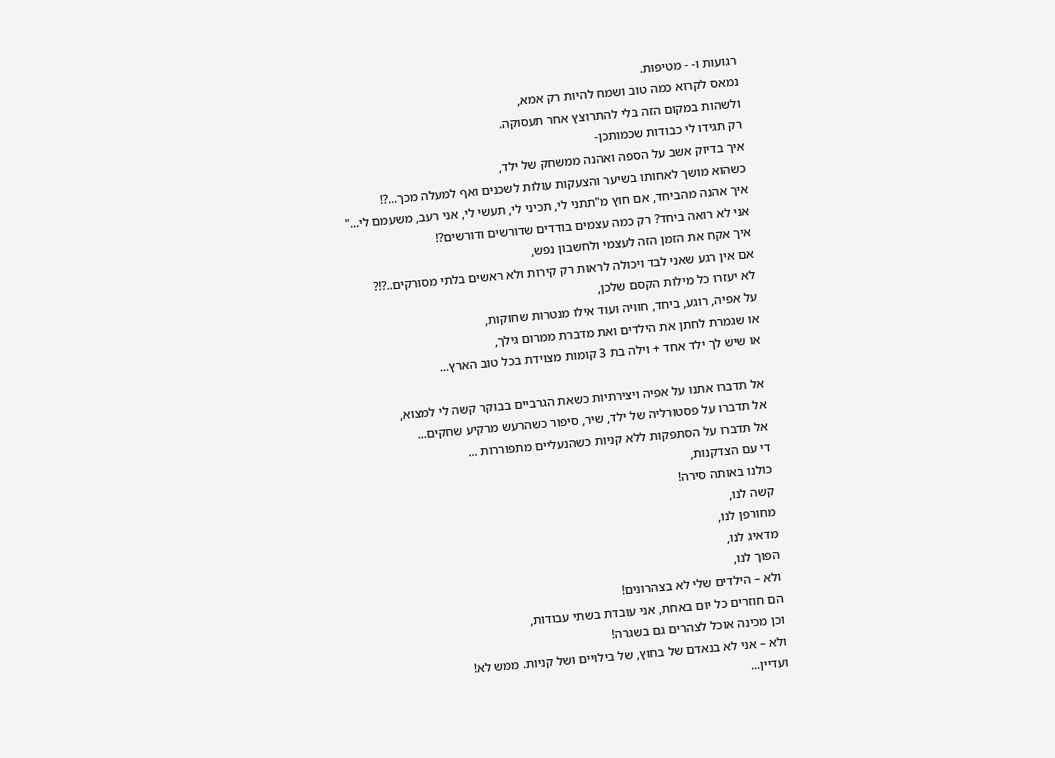רגועות ו- - מטיפות.
נמאס לקרוא כמה טוב ושמח להיות רק אמא,
ולשהות במקום הזה בלי להתרוצץ אחר תעסוקה.
רק תגידו לי כבודות שכמותכן-
איך בדיוק אשב על הספה ואהנה ממשחק של ילד,
כשהוא מושך לאחותו בשיער והצעקות עולות לשכנים ואף למעלה מכך...?!
איך אהנה מהביחד, אם חוץ מ"תתני לי, תכיני לי, תעשי לי, אני רעב, משעמם לי..."
אני לא רואה ביחד? רק כמה עצמים בודדים שדורשים ודורשים?!
איך אקח את הזמן הזה לעצמי ולחשבון נפש,
אם אין רגע שאני לבד ויכולה לראות רק קירות ולא ראשים בלתי מסורקים..?!?
לא יעזרו כל מילות הקסם שלכן,
על אפיה, רוגע, ביחד, חוויה ועוד אילו מנטרות שחוקות,
או שגמרת לחתן את הילדים ואת מדברת ממרום גילך,
או שיש לך ילד אחד + וילה בת 3 קומות מצוידת בכל טוב הארץ...

אל תדברו אתנו על אפיה ויצירתיות כשאת הגרביים בבוקר קשה לי למצוא,
אל תדברו על פסטורליה של ילד, שיר, סיפור כשהרעש מרקיע שחקים...
אל תדברו על הסתפקות ללא קניות כשהנעליים מתפוררות ...
די עם הצדקנות,
כולנו באותה סירה!
קשה לנו,
מחורפן לנו,
מדאיג לנו,
הפוך לנו,
ולא – הילדים שלי לא בצהרונים!
הם חוזרים כל יום באחת, אני עובדת בשתי עבודות,
וכן מכינה אוכל לצהרים גם בשגרה!
ולא – אני לא בנאדם של בחוץ, של בילויים ושל קניות. ממש לא!
ועדיין...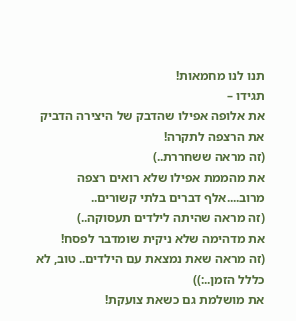תנו לנו מחמאות!
תגידו –
את אלופה אפילו שהדבק של היצירה הדביק את הרצפה לתקרה!
(זה מראה ששחררת..)
את מהממת אפילו שלא רואים רצפה מרוב....אלף דברים בלתי קשורים..
(זה מראה שהיתה לילדים תעסוקה..)
את מדהימה שלא ניקית שומדבר לפסח!
(זה מראה שאת נמצאת עם הילדים.. טוב, לא כללל הזמן..:))
את מושלמת גם כשאת צועקת!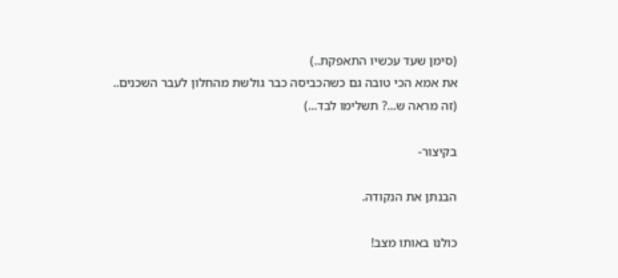(סימן שעד עכשיו התאפקת..)
את אמא הכי טובה גם כשהכביסה כבר גולשת מהחלון לעבר השכנים..
(זה מראה ש...? תשלימו לבד...)

בקיצור-

הבנתן את הנקודה.

כולנו באותו מצב!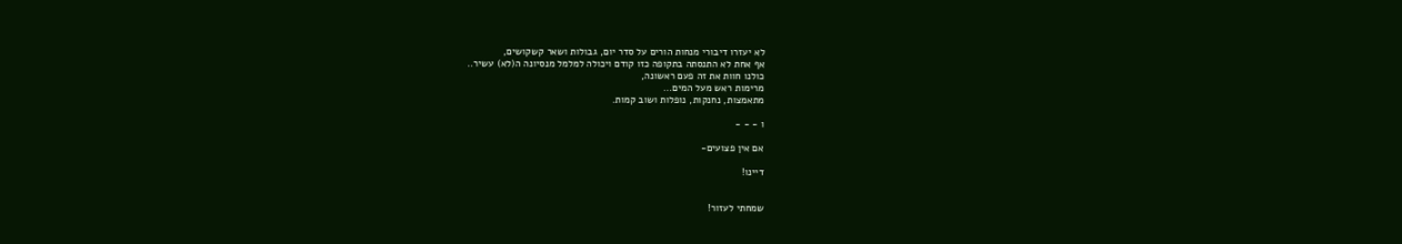לא יעזרו דיבורי מנחות הורים על סדר יום, גבולות ושאר קשקושים,
אף אחת לא התנסתה בתקופה כזו קודם ויכולה למלמל מנסיונה ה(לא) עשיר..
כולנו חוות את זה פעם ראשונה,
מרימות ראש מעל המים...
מתאמצות, נחנקות, נופלות ושוב קמות.

ו - - -

אם אין פצועים-

דיינו!


שמחתי לעזור!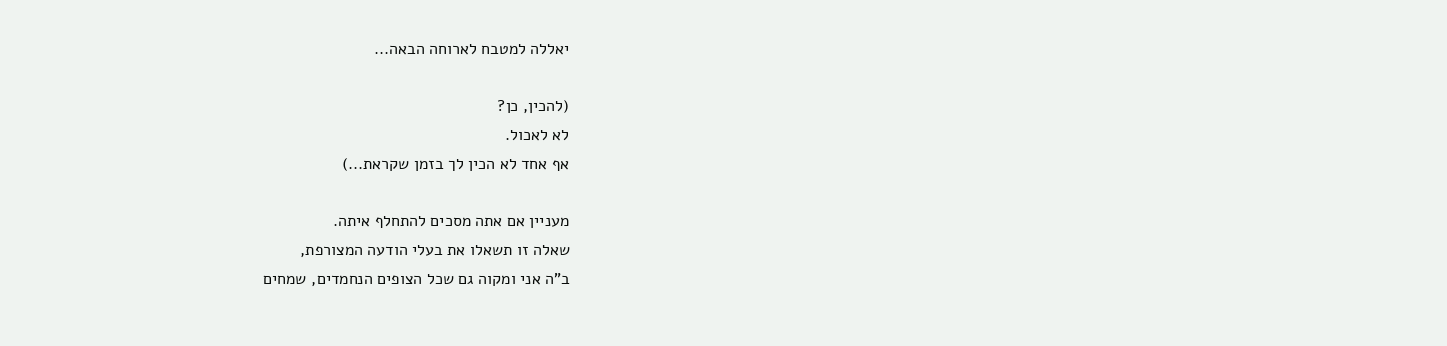יאללה למטבח לארוחה הבאה...

(להכין, כן?
לא לאכול.
אף אחד לא הכין לך בזמן שקראת...)

מעניין אם אתה מסכים להתחלף איתה.
שאלה זו תשאלו את בעלי הודעה המצורפת,
ב"ה אני ומקוה גם שכל הצופים הנחמדים, שמחים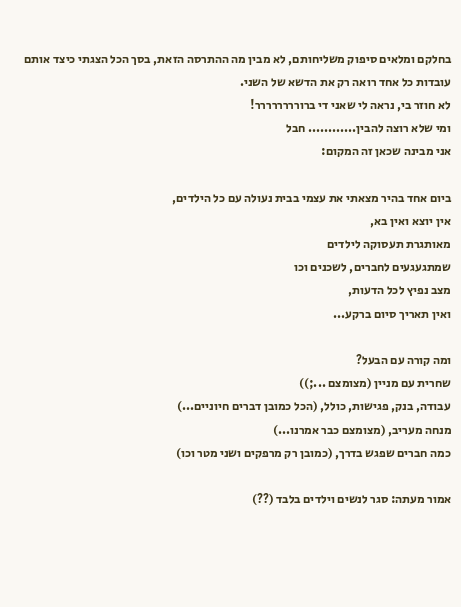בחלקם ומלאים סיפוק משליחותם, לא מבין מה ההתרסה הזאת, בסך הכל הצגתי כיצד אותם עובדות כל אחד רואה רק את הדשא של השני.
לא חוזר בי, נראה לי שאני די ברורררררררר!
ומי שלא רוצה להבין............ חבל
אני מבינה שכאן זה המקום:

ביום אחד בהיר מצאתי את עצמי בבית נעולה עם כל הילדים,
אין יוצא ואין בא,
מאותגרת תעסוקה לילדים
שמתגעגעים לחברים, לשכנים וכו
מצב נפיץ לכל הדעות,
ואין תאריך סיום ברקע...

ומה קורה עם הבעל?
שחרית עם מניין (מצומצם ...;))
עבודה, בנק, פגישות, כולל, (הכל כמובן דברים חיוניים...)
מנחה מעריב, (מצומצם כבר אמרנו...)
כמה חברים שפגש בדרך, (כמובן רק מרפקים ושני מטר וכו)

אמור מעתה: סגר לנשים וילדים בלבד (??)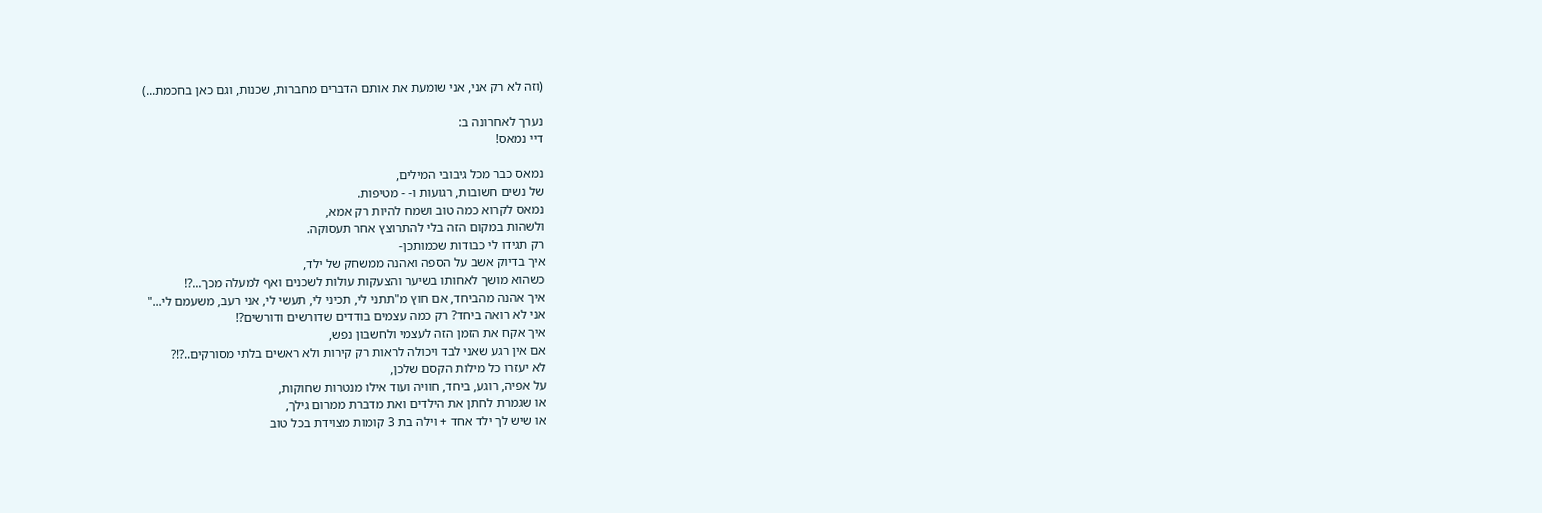(וזה לא רק אני, אני שומעת את אותם הדברים מחברות, שכנות, וגם כאן בחכמת...)

נערך לאחרונה ב:
דיי נמאס!

נמאס כבר מכל גיבובי המילים,
של נשים חשובות, רגועות ו- - מטיפות.
נמאס לקרוא כמה טוב ושמח להיות רק אמא,
ולשהות במקום הזה בלי להתרוצץ אחר תעסוקה.
רק תגידו לי כבודות שכמותכן-
איך בדיוק אשב על הספה ואהנה ממשחק של ילד,
כשהוא מושך לאחותו בשיער והצעקות עולות לשכנים ואף למעלה מכך...?!
איך אהנה מהביחד, אם חוץ מ"תתני לי, תכיני לי, תעשי לי, אני רעב, משעמם לי..."
אני לא רואה ביחד? רק כמה עצמים בודדים שדורשים ודורשים?!
איך אקח את הזמן הזה לעצמי ולחשבון נפש,
אם אין רגע שאני לבד ויכולה לראות רק קירות ולא ראשים בלתי מסורקים..?!?
לא יעזרו כל מילות הקסם שלכן,
על אפיה, רוגע, ביחד, חוויה ועוד אילו מנטרות שחוקות,
או שגמרת לחתן את הילדים ואת מדברת ממרום גילך,
או שיש לך ילד אחד + וילה בת 3 קומות מצוידת בכל טוב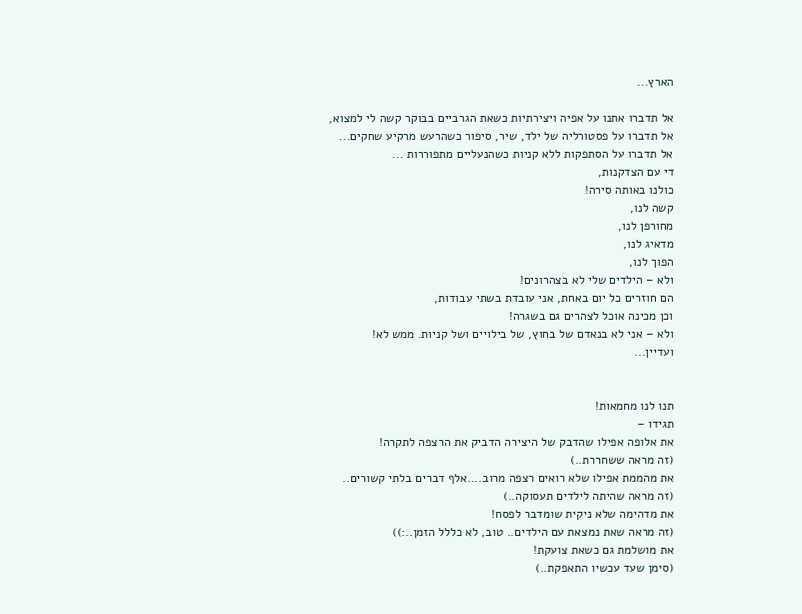הארץ...

אל תדברו אתנו על אפיה ויצירתיות כשאת הגרביים בבוקר קשה לי למצוא,
אל תדברו על פסטורליה של ילד, שיר, סיפור כשהרעש מרקיע שחקים...
אל תדברו על הסתפקות ללא קניות כשהנעליים מתפוררות ...
די עם הצדקנות,
כולנו באותה סירה!
קשה לנו,
מחורפן לנו,
מדאיג לנו,
הפוך לנו,
ולא – הילדים שלי לא בצהרונים!
הם חוזרים כל יום באחת, אני עובדת בשתי עבודות,
וכן מכינה אוכל לצהרים גם בשגרה!
ולא – אני לא בנאדם של בחוץ, של בילויים ושל קניות. ממש לא!
ועדיין...


תנו לנו מחמאות!
תגידו –
את אלופה אפילו שהדבק של היצירה הדביק את הרצפה לתקרה!
(זה מראה ששחררת..)
את מהממת אפילו שלא רואים רצפה מרוב....אלף דברים בלתי קשורים..
(זה מראה שהיתה לילדים תעסוקה..)
את מדהימה שלא ניקית שומדבר לפסח!
(זה מראה שאת נמצאת עם הילדים.. טוב, לא כללל הזמן..:))
את מושלמת גם כשאת צועקת!
(סימן שעד עכשיו התאפקת..)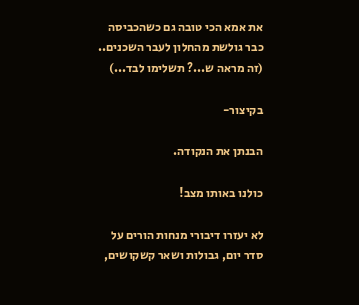את אמא הכי טובה גם כשהכביסה כבר גולשת מהחלון לעבר השכנים..
(זה מראה ש...? תשלימו לבד...)

בקיצור-

הבנתן את הנקודה.

כולנו באותו מצב!

לא יעזרו דיבורי מנחות הורים על סדר יום, גבולות ושאר קשקושים,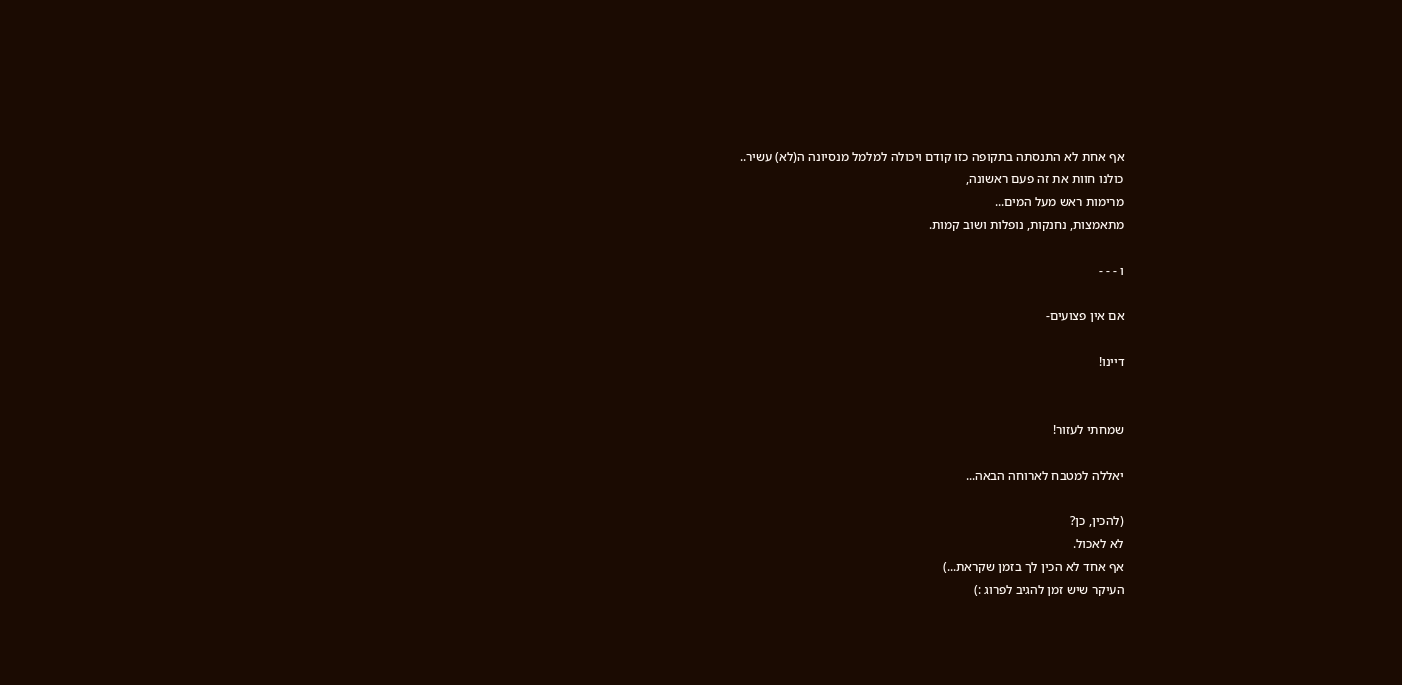אף אחת לא התנסתה בתקופה כזו קודם ויכולה למלמל מנסיונה ה(לא) עשיר..
כולנו חוות את זה פעם ראשונה,
מרימות ראש מעל המים...
מתאמצות, נחנקות, נופלות ושוב קמות.

ו - - -

אם אין פצועים-

דיינו!


שמחתי לעזור!

יאללה למטבח לארוחה הבאה...

(להכין, כן?
לא לאכול.
אף אחד לא הכין לך בזמן שקראת...)
העיקר שיש זמן להגיב לפרוג :)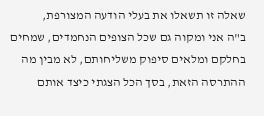שאלה זו תשאלו את בעלי הודעה המצורפת,
ב"ה אני ומקוה גם שכל הצופים הנחמדים, שמחים בחלקם ומלאים סיפוק משליחותם, לא מבין מה ההתרסה הזאת, בסך הכל הצגתי כיצד אותם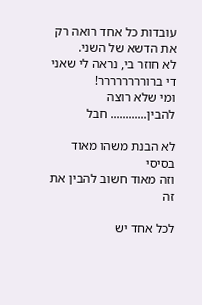עובדות כל אחד רואה רק את הדשא של השני.
לא חוזר בי, נראה לי שאני די ברורררררררר!
ומי שלא רוצה להבין............ חבל

לא הבנת משהו מאוד בסיסי
וזה מאוד חשוב להבין את זה

לכל אחד יש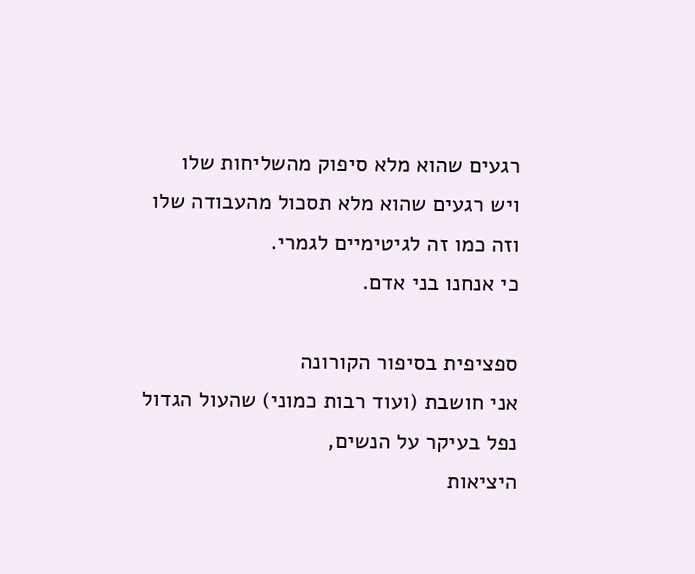רגעים שהוא מלא סיפוק מהשליחות שלו
ויש רגעים שהוא מלא תסכול מהעבודה שלו
וזה כמו זה לגיטימיים לגמרי.
כי אנחנו בני אדם.

ספציפית בסיפור הקורונה
אני חושבת (ועוד רבות כמוני) שהעול הגדול
נפל בעיקר על הנשים,
היציאות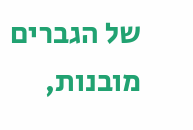של הגברים מובנות,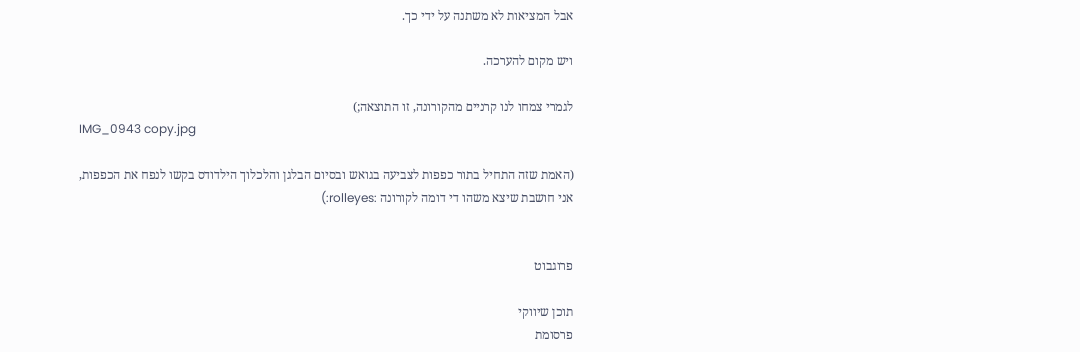אבל המציאות לא משתנה על ידי כך.

ויש מקום להערכה.

לגמרי צמחו לנו קרניים מהקורונה, זו התוצאה;)
IMG_0943 copy.jpg

(האמת שזה התחיל בתור כפפות לצביעה בגואש ובסיום הבלגן והלכלוך הילדודס בקשו לנפח את הכפפות,
אני חושבת שיצא משהו די דומה לקורונה :rolleyes:)


פרוגבוט

תוכן שיווקי
פרסומת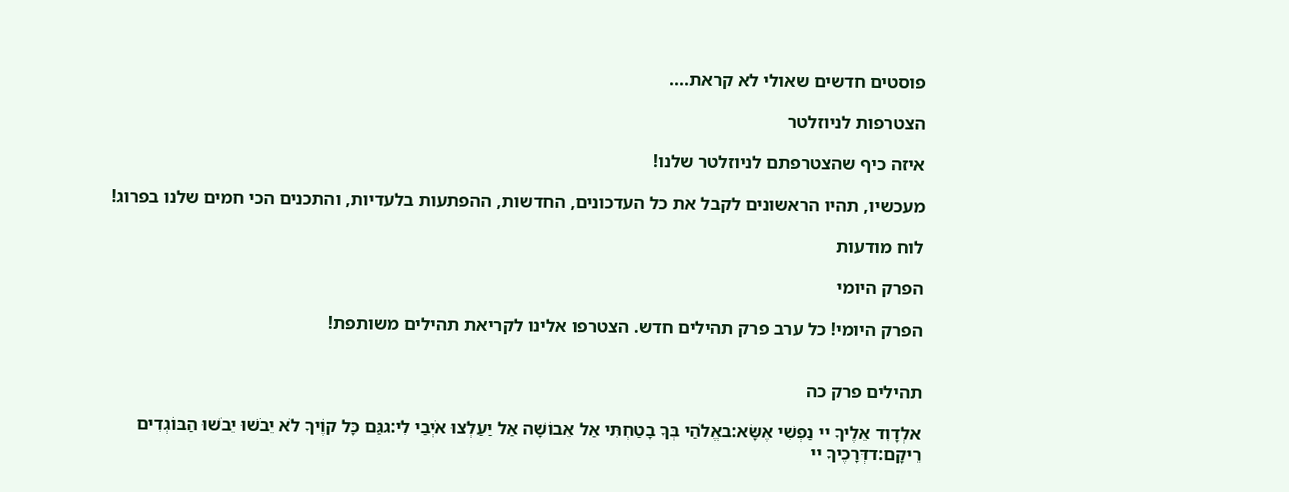פוסטים חדשים שאולי לא קראת....

הצטרפות לניוזלטר

איזה כיף שהצטרפתם לניוזלטר שלנו!

מעכשיו, תהיו הראשונים לקבל את כל העדכונים, החדשות, ההפתעות בלעדיות, והתכנים הכי חמים שלנו בפרוג!

לוח מודעות

הפרק היומי

הפרק היומי! כל ערב פרק תהילים חדש. הצטרפו אלינו לקריאת תהילים משותפת!


תהילים פרק כה

אלְדָוִד אֵלֶיךָ יי נַפְשִׁי אֶשָּׂא:באֱלֹהַי בְּךָ בָטַחְתִּי אַל אֵבוֹשָׁה אַל יַעַלְצוּ אֹיְבַי לִי:גגַּם כָּל קוֶֹיךָ לֹא יֵבֹשׁוּ יֵבֹשׁוּ הַבּוֹגְדִים רֵיקָם:דדְּרָכֶיךָ יי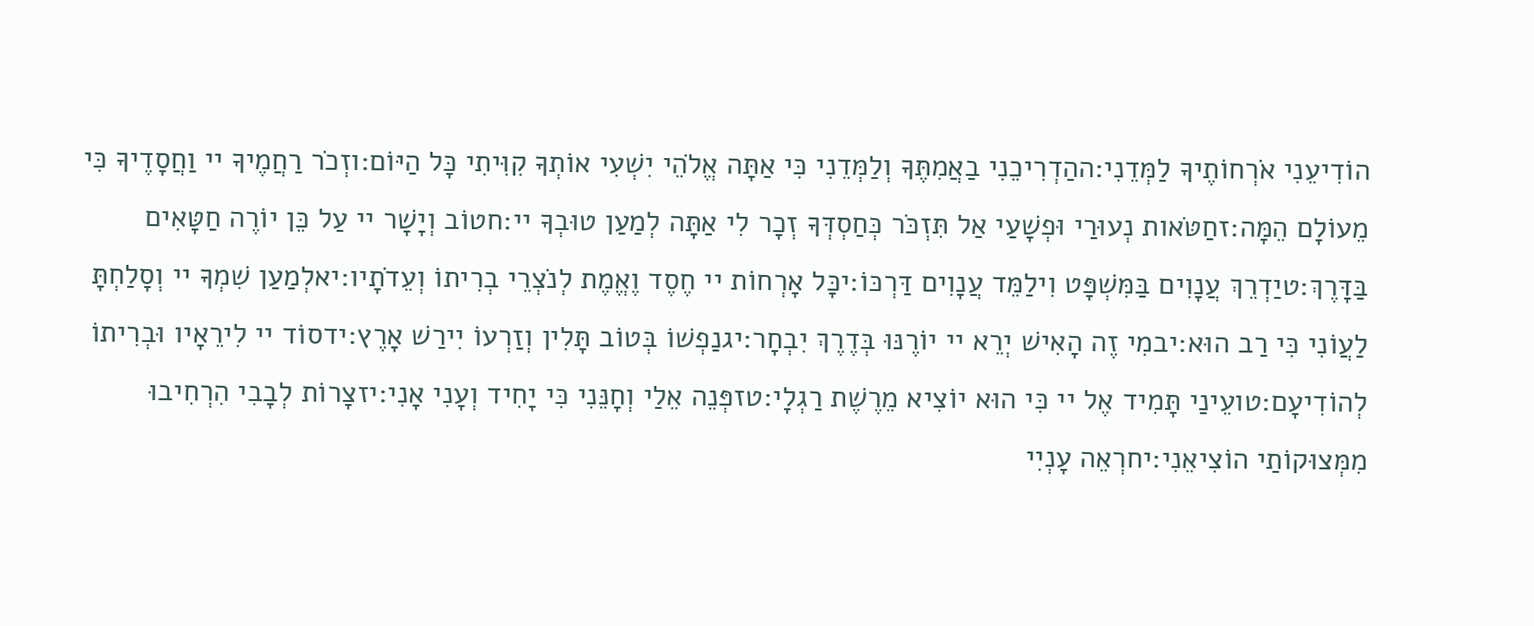הוֹדִיעֵנִי אֹרְחוֹתֶיךָ לַמְּדֵנִי:ההַדְרִיכֵנִי בַאֲמִתֶּךָ וְלַמְּדֵנִי כִּי אַתָּה אֱלֹהֵי יִשְׁעִי אוֹתְךָ קִוִּיתִי כָּל הַיּוֹם:וזְכֹר רַחֲמֶיךָ יי וַחֲסָדֶיךָ כִּי מֵעוֹלָם הֵמָּה:זחַטֹּאות נְעוּרַי וּפְשָׁעַי אַל תִּזְכֹּר כְּחַסְדְּךָ זְכָר לִי אַתָּה לְמַעַן טוּבְךָ יי:חטוֹב וְיָשָׁר יי עַל כֵּן יוֹרֶה חַטָּאִים בַּדָּרֶךְ:טיַדְרֵךְ עֲנָוִים בַּמִּשְׁפָּט וִילַמֵּד עֲנָוִים דַּרְכּוֹ:יכָּל אָרְחוֹת יי חֶסֶד וֶאֱמֶת לְנֹצְרֵי בְרִיתוֹ וְעֵדֹתָיו:יאלְמַעַן שִׁמְךָ יי וְסָלַחְתָּ לַעֲוֹנִי כִּי רַב הוּא:יבמִי זֶה הָאִישׁ יְרֵא יי יוֹרֶנּוּ בְּדֶרֶךְ יִבְחָר:יגנַפְשׁוֹ בְּטוֹב תָּלִין וְזַרְעוֹ יִירַשׁ אָרֶץ:ידסוֹד יי לִירֵאָיו וּבְרִיתוֹ לְהוֹדִיעָם:טועֵינַי תָּמִיד אֶל יי כִּי הוּא יוֹצִיא מֵרֶשֶׁת רַגְלָי:טזפְּנֵה אֵלַי וְחָנֵּנִי כִּי יָחִיד וְעָנִי אָנִי:יזצָרוֹת לְבָבִי הִרְחִיבוּ מִמְּצוּקוֹתַי הוֹצִיאֵנִי:יחרְאֵה עָנְיִי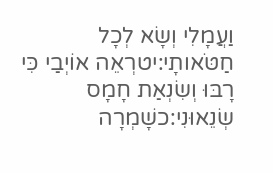וַעֲמָלִי וְשָׂא לְכָל חַטֹּאותָי:יטרְאֵה אוֹיְבַי כִּי רָבּוּ וְשִׂנְאַת חָמָס שְׂנֵאוּנִי:כשָׁמְרָה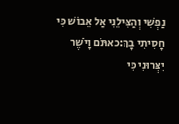נַפְשִׁי וְהַצִּילֵנִי אַל אֵבוֹשׁ כִּי חָסִיתִי בָךְ:כאתֹּם וָיֹשֶׁר יִצְּרוּנִי כִּי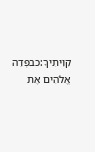קִוִּיתִיךָ:כבפְּדֵה אֱלֹהִים אֶת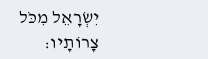יִשְׂרָאֵל מִכֹּל צָרוֹתָיו: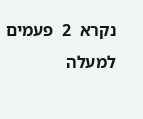נקרא  2  פעמים
למעלה